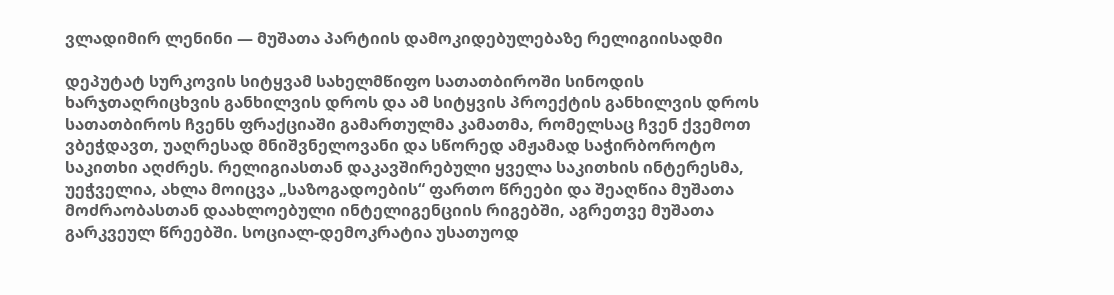ვლადიმირ ლენინი — მუშათა პარტიის დამოკიდებულებაზე რელიგიისადმი

დეპუტატ სურკოვის სიტყვამ სახელმწიფო სათათბიროში სინოდის ხარჯთაღრიცხვის განხილვის დროს და ამ სიტყვის პროექტის განხილვის დროს სათათბიროს ჩვენს ფრაქციაში გამართულმა კამათმა, რომელსაც ჩვენ ქვემოთ ვბეჭდავთ, უაღრესად მნიშვნელოვანი და სწორედ ამჟამად საჭირბოროტო საკითხი აღძრეს. რელიგიასთან დაკავშირებული ყველა საკითხის ინტერესმა, უეჭველია, ახლა მოიცვა „საზოგადოების“ ფართო წრეები და შეაღწია მუშათა მოძრაობასთან დაახლოებული ინტელიგენციის რიგებში, აგრეთვე მუშათა გარკვეულ წრეებში. სოციალ-დემოკრატია უსათუოდ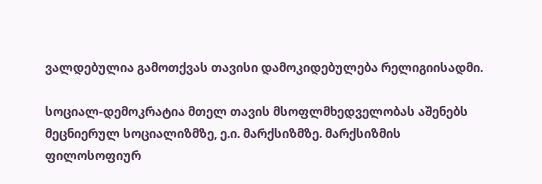ვალდებულია გამოთქვას თავისი დამოკიდებულება რელიგიისადმი.

სოციალ-დემოკრატია მთელ თავის მსოფლმხედველობას აშენებს მეცნიერულ სოციალიზმზე, ე.ი. მარქსიზმზე. მარქსიზმის ფილოსოფიურ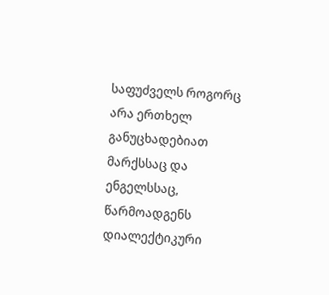საფუძველს როგორც არა ერთხელ განუცხადებიათ მარქსსაც და ენგელსსაც, წარმოადგენს დიალექტიკური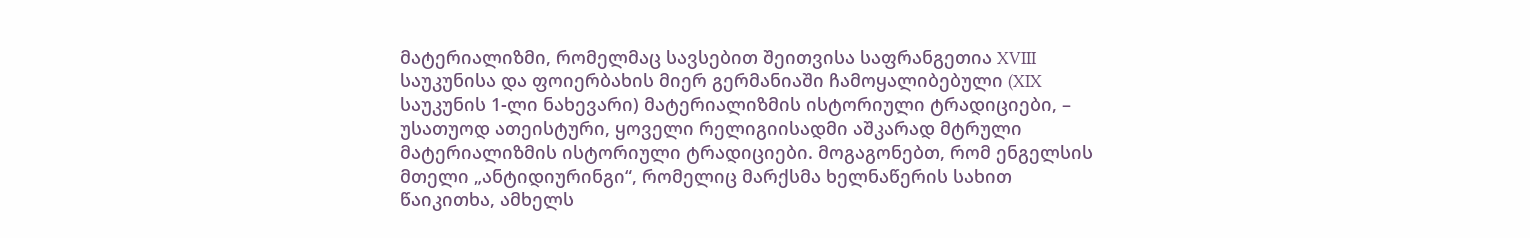მატერიალიზმი, რომელმაც სავსებით შეითვისა საფრანგეთია XVIII საუკუნისა და ფოიერბახის მიერ გერმანიაში ჩამოყალიბებული (XIX საუკუნის 1-ლი ნახევარი) მატერიალიზმის ისტორიული ტრადიციები, – უსათუოდ ათეისტური, ყოველი რელიგიისადმი აშკარად მტრული მატერიალიზმის ისტორიული ტრადიციები. მოგაგონებთ, რომ ენგელსის მთელი „ანტიდიურინგი“, რომელიც მარქსმა ხელნაწერის სახით წაიკითხა, ამხელს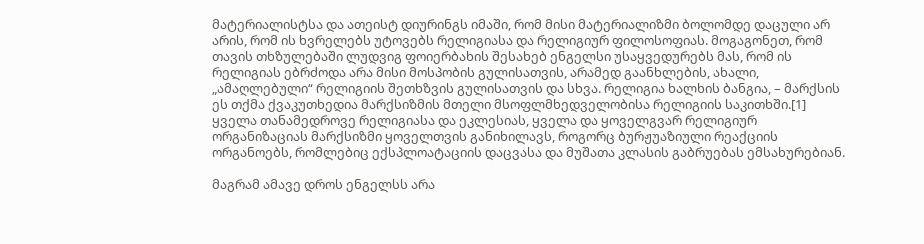მატერიალისტსა და ათეისტ დიურინგს იმაში, რომ მისი მატერიალიზმი ბოლომდე დაცული არ არის, რომ ის ხვრელებს უტოვებს რელიგიასა და რელიგიურ ფილოსოფიას. მოგაგონეთ, რომ თავის თხზულებაში ლუდვიგ ფოიერბახის შესახებ ენგელსი უსაყვედურებს მას, რომ ის რელიგიას ებრძოდა არა მისი მოსპობის გულისათვის, არამედ გაანხლების, ახალი, „ამაღლებული“ რელიგიის შეთხზვის გულისათვის და სხვა. რელიგია ხალხის ბანგია, – მარქსის ეს თქმა ქვაკუთხედია მარქსიზმის მთელი მსოფლმხედველობისა რელიგიის საკითხში.[1]  ყველა თანამედროვე რელიგიასა და ეკლესიას, ყველა და ყოველგვარ რელიგიურ ორგანიზაციას მარქსიზმი ყოველთვის განიხილავს, როგორც ბურჟუაზიული რეაქციის ორგანოებს, რომლებიც ექსპლოატაციის დაცვასა და მუშათა კლასის გაბრუებას ემსახურებიან.

მაგრამ ამავე დროს ენგელსს არა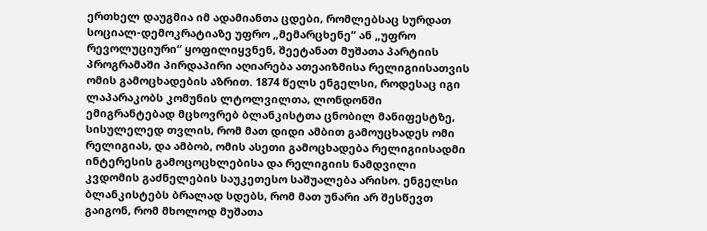ერთხელ დაუგმია იმ ადამიანთა ცდები, რომლებსაც სურდათ სოციალ-დემოკრატიაზე უფრო „მემარცხენე“ ან „უფრო რევოლუციური“ ყოფილიყვნენ, შეეტანათ მუშათა პარტიის პროგრამაში პირდაპირი აღიარება ათეაიზმისა რელიგიისათვის ომის გამოცხადების აზრით. 1874 წელს ენგელსი, როდესაც იგი ლაპარაკობს კომუნის ლტოლვილთა, ლონდონში ემიგრანტებად მცხოვრებ ბლანკისტთა ცნობილ მანიფესტზე, სისულელედ თვლის, რომ მათ დიდი ამბით გამოუცხადეს ომი რელიგიას, და ამბობ, ომის ასეთი გამოცხადება რელიგიისადმი ინტერესის გამოცოცხლებისა და რელიგიის ნამდვილი კვდომის გაძნელების საუკეთესო საშუალება არისო. ენგელსი ბლანკისტებს ბრალად სდებს, რომ მათ უნარი არ შესწევთ გაიგონ, რომ მხოლოდ მუშათა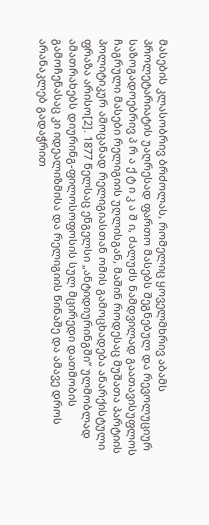მასების კლასობრივ ბრძოლას, რომელიც ყოველმხრივ აბამს პროლეტარიატის უაღრესად ფართო მასებს შეგნებულ და რევოლუციურ საზოგადოებრივ პ რ ა ქ ტ ი კ ა შ ი, ძალუძს ნამდვილად გაათავისუფლოს ჩაგრული მასები რელიგიის უღლისგან, მაშინ როდესაც მუშათა პარტიის პოლიტიკურ ამოცანად რელიგიასთან ომის გამოცხადება ანარქისტული ფრაზა არისო[2]. 1877 წელსაც ენგელსი „ანტიდიურინგში“ ულმობლად ამათრახებს დიურინგ-ფილოსოფოსის სულ მცირედი დათმობის გამოჩენასაც კი იდეალიზმისა და რელიგიის წინაშე და ამავე დროს არანაკლებ გადაჭრით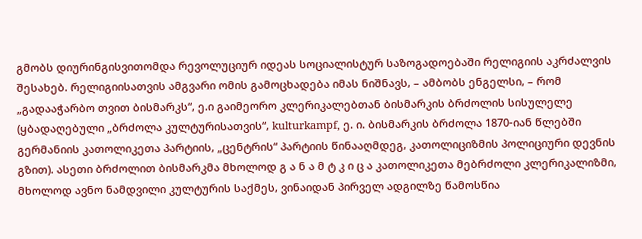გმობს დიურინგისვითომდა რევოლუციურ იდეას სოციალისტურ საზოგადოებაში რელიგიის აკრძალვის შესახებ. რელიგიისათვის ამგვარი ომის გამოცხადება იმას ნიშნავს, – ამბობს ენგელსი, – რომ „გადააჭარბო თვით ბისმარკს“, ე.ი გაიმეორო კლერიკალებთან ბისმარკის ბრძოლის სისულელე (ყბადაღებული „ბრძოლა კულტურისათვის“, kulturkampf, ე. ი. ბისმარკის ბრძოლა 1870-იან წლებში გერმანიის კათოლიკეთა პარტიის, „ცენტრის“ პარტიის წინააღმდეგ, კათოლიციზმის პოლიციური დევნის გზით). ასეთი ბრძოლით ბისმარკმა მხოლოდ გ ა ნ ა მ ტ კ ი ც ა კათოლიკეთა მებრძოლი კლერიკალიზმი, მხოლოდ ავნო ნამდვილი კულტურის საქმეს, ვინაიდან პირველ ადგილზე წამოსწია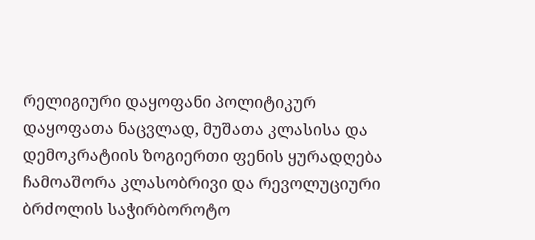რელიგიური დაყოფანი პოლიტიკურ დაყოფათა ნაცვლად, მუშათა კლასისა და დემოკრატიის ზოგიერთი ფენის ყურადღება ჩამოაშორა კლასობრივი და რევოლუციური ბრძოლის საჭირბოროტო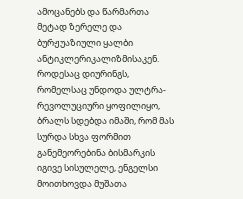ამოცანებს და წარმართა მეტად ზერელე და ბურჟუაზიული ყალბი ანტიკლერიკალიზმისაკენ. როდესაც დიურინგს, რომელსაც უნდოდა ულტრა-რევოლუციური ყოფილიყო, ბრალს სდებდა იმაში, რომ მას სურდა სხვა ფორმით განემეორებინა ბისმარკის იგივე სისულელე, ენგელსი მოითხოვდა მუშათა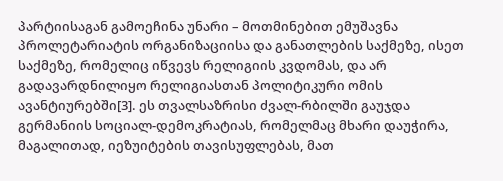პარტიისაგან გამოეჩინა უნარი – მოთმინებით ემუშავნა პროლეტარიატის ორგანიზაციისა და განათლების საქმეზე, ისეთ საქმეზე, რომელიც იწვევს რელიგიის კვდომას, და არ გადავარდნილიყო რელიგიასთან პოლიტიკური ომის ავანტიურებში[3]. ეს თვალსაზრისი ძვალ-რბილში გაუჯდა გერმანიის სოციალ-დემოკრატიას, რომელმაც მხარი დაუჭირა, მაგალითად, იეზუიტების თავისუფლებას, მათ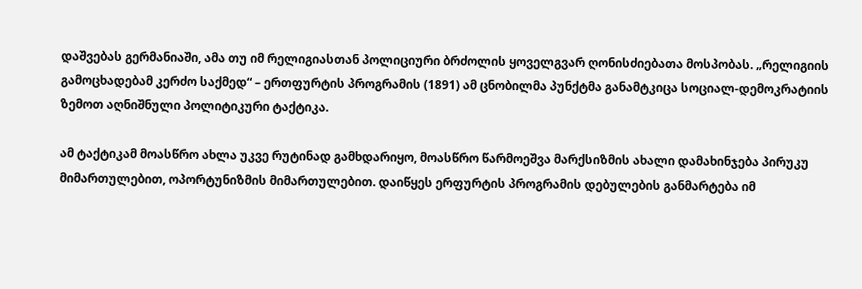დაშვებას გერმანიაში, ამა თუ იმ რელიგიასთან პოლიციური ბრძოლის ყოველგვარ ღონისძიებათა მოსპობას. „რელიგიის გამოცხადებამ კერძო საქმედ“ – ერთფურტის პროგრამის (1891) ამ ცნობილმა პუნქტმა განამტკიცა სოციალ-დემოკრატიის ზემოთ აღნიშნული პოლიტიკური ტაქტიკა.

ამ ტაქტიკამ მოასწრო ახლა უკვე რუტინად გამხდარიყო, მოასწრო წარმოეშვა მარქსიზმის ახალი დამახინჯება პირუკუ მიმართულებით, ოპორტუნიზმის მიმართულებით. დაიწყეს ერფურტის პროგრამის დებულების განმარტება იმ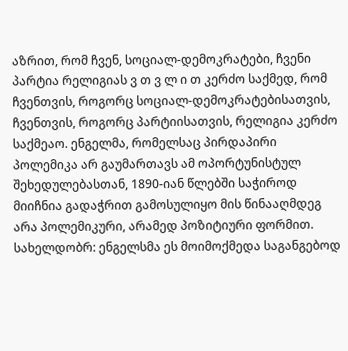აზრით, რომ ჩვენ, სოციალ-დემოკრატები, ჩვენი პარტია რელიგიას ვ თ ვ ლ ი თ კერძო საქმედ, რომ ჩვენთვის, როგორც სოციალ-დემოკრატებისათვის, ჩვენთვის, როგორც პარტიისათვის, რელიგია კერძო საქმეაო. ენგელმა, რომელსაც პირდაპირი პოლემიკა არ გაუმართავს ამ ოპორტუნისტულ შეხედულებასთან, 1890-იან წლებში საჭიროდ მიიჩნია გადაჭრით გამოსულიყო მის წინააღმდეგ არა პოლემიკური, არამედ პოზიტიური ფორმით. სახელდობრ: ენგელსმა ეს მოიმოქმედა საგანგებოდ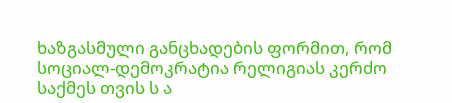ხაზგასმული განცხადების ფორმით, რომ სოციალ-დემოკრატია რელიგიას კერძო საქმეს თვის ს ა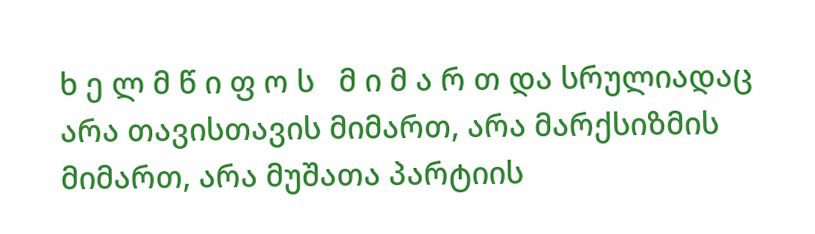ხ ე ლ მ წ ი ფ ო ს   მ ი მ ა რ თ და სრულიადაც არა თავისთავის მიმართ, არა მარქსიზმის მიმართ, არა მუშათა პარტიის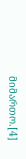მიმართო.[4]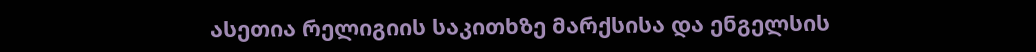ასეთია რელიგიის საკითხზე მარქსისა და ენგელსის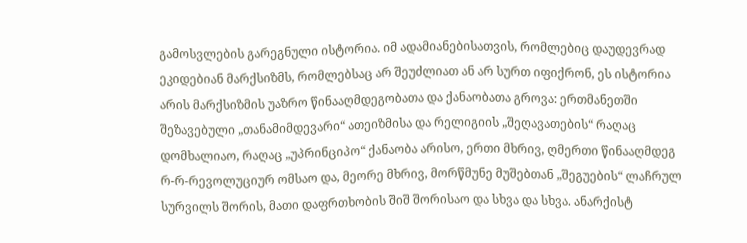გამოსვლების გარეგნული ისტორია. იმ ადამიანებისათვის, რომლებიც დაუდევრად ეკიდებიან მარქსიზმს, რომლებსაც არ შეუძლიათ ან არ სურთ იფიქრონ, ეს ისტორია არის მარქსიზმის უაზრო წინააღმდეგობათა და ქანაობათა გროვა: ერთმანეთში შეზავებული „თანამიმდევარი“ ათეიზმისა და რელიგიის „შეღავათების“ რაღაც დომხალიაო, რაღაც „უპრინციპო“ ქანაობა არისო, ერთი მხრივ, ღმერთი წინააღმდეგ რ-რ-რევოლუციურ ომსაო და, მეორე მხრივ, მორწმუნე მუშებთან „შეგუების“ ლაჩრულ სურვილს შორის, მათი დაფრთხობის შიშ შორისაო და სხვა და სხვა. ანარქისტ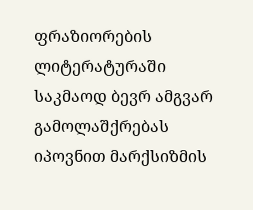ფრაზიორების ლიტერატურაში საკმაოდ ბევრ ამგვარ გამოლაშქრებას იპოვნით მარქსიზმის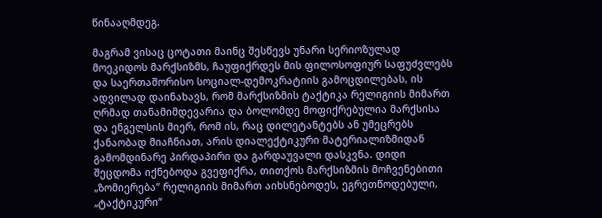წინააღმდეგ.

მაგრამ ვისაც ცოტათი მაინც შესწევს უნარი სერიოზულად მოეკიდოს მარქსიზმს, ჩაუფიქრდეს მის ფილოსოფიურ საფუძვლებს და საერთაშორისო სოციალ-დემოკრატიის გამოცდილებას, ის ადვილად დაინახავს, რომ მარქსიზმის ტაქტიკა რელიგიის მიმართ ღრმად თანამიმდევარია და ბოლომდე მოფიქრებულია მარქსისა და ენგელსის მიერ, რომ ის, რაც დილეტანტებს ან უმეცრებს ქანაობად მიაჩნიათ, არის დიალექტიკური მატერიალიზმიდან გამომდინარე პირდაპირი და გარდაუვალი დასკვნა. დიდი შეცდომა იქნებოდა გვეფიქრა, თითქოს მარქსიზმის მოჩვენებითი „ზომიერება“ რელიგიის მიმართ აიხსნებოდეს, ეგრეთწოდებული, „ტაქტიკური“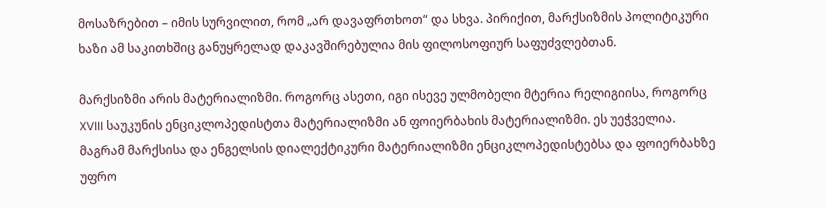მოსაზრებით – იმის სურვილით, რომ „არ დავაფრთხოთ“ და სხვა. პირიქით, მარქსიზმის პოლიტიკური ხაზი ამ საკითხშიც განუყრელად დაკავშირებულია მის ფილოსოფიურ საფუძვლებთან.

მარქსიზმი არის მატერიალიზმი. როგორც ასეთი, იგი ისევე ულმობელი მტერია რელიგიისა, როგორც XVIII საუკუნის ენციკლოპედისტთა მატერიალიზმი ან ფოიერბახის მატერიალიზმი. ეს უეჭველია. მაგრამ მარქსისა და ენგელსის დიალექტიკური მატერიალიზმი ენციკლოპედისტებსა და ფოიერბახზე უფრო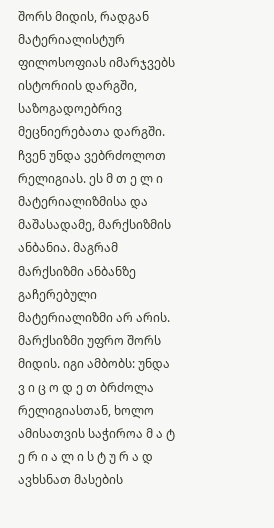შორს მიდის, რადგან მატერიალისტურ ფილოსოფიას იმარჯვებს ისტორიის დარგში, საზოგადოებრივ მეცნიერებათა დარგში. ჩვენ უნდა ვებრძოლოთ რელიგიას. ეს მ თ ე ლ ი მატერიალიზმისა და მაშასადამე, მარქსიზმის ანბანია. მაგრამ მარქსიზმი ანბანზე გაჩერებული მატერიალიზმი არ არის. მარქსიზმი უფრო შორს მიდის. იგი ამბობს: უნდა ვ ი ც ო დ ე თ ბრძოლა რელიგიასთან, ხოლო ამისათვის საჭიროა მ ა ტ ე რ ი ა ლ ი ს ტ უ რ ა დ ავხსნათ მასების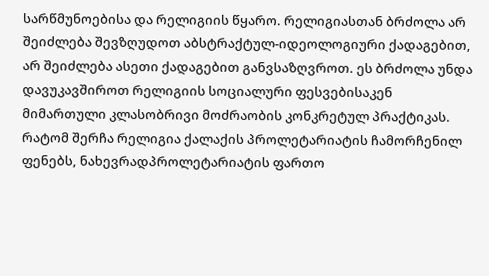სარწმუნოებისა და რელიგიის წყარო. რელიგიასთან ბრძოლა არ შეიძლება შევზღუდოთ აბსტრაქტულ-იდეოლოგიური ქადაგებით, არ შეიძლება ასეთი ქადაგებით განვსაზღვროთ. ეს ბრძოლა უნდა დავუკავშიროთ რელიგიის სოციალური ფესვებისაკენ მიმართული კლასობრივი მოძრაობის კონკრეტულ პრაქტიკას. რატომ შერჩა რელიგია ქალაქის პროლეტარიატის ჩამორჩენილ ფენებს, ნახევრადპროლეტარიატის ფართო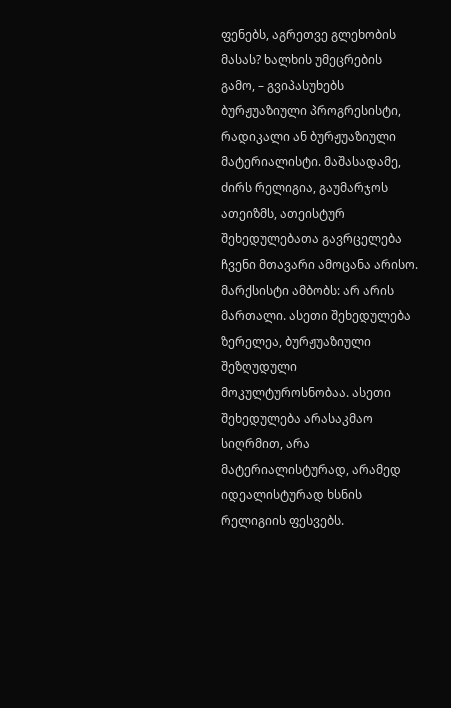ფენებს, აგრეთვე გლეხობის მასას? ხალხის უმეცრების გამო, – გვიპასუხებს ბურჟუაზიული პროგრესისტი, რადიკალი ან ბურჟუაზიული მატერიალისტი. მაშასადამე, ძირს რელიგია, გაუმარჯოს ათეიზმს, ათეისტურ შეხედულებათა გავრცელება ჩვენი მთავარი ამოცანა არისო. მარქსისტი ამბობს: არ არის მართალი. ასეთი შეხედულება ზერელეა, ბურჟუაზიული შეზღუდული მოკულტუროსნობაა. ასეთი შეხედულება არასაკმაო სიღრმით, არა მატერიალისტურად, არამედ იდეალისტურად ხსნის რელიგიის ფესვებს.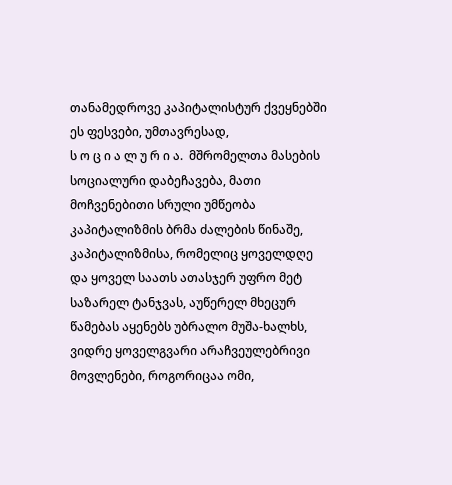თანამედროვე კაპიტალისტურ ქვეყნებში ეს ფესვები, უმთავრესად,
ს ო ც ი ა ლ უ რ ი ა.  მშრომელთა მასების სოციალური დაბეჩავება, მათი მოჩვენებითი სრული უმწეობა კაპიტალიზმის ბრმა ძალების წინაშე, კაპიტალიზმისა, რომელიც ყოველდღე და ყოველ საათს ათასჯერ უფრო მეტ საზარელ ტანჯვას, აუწერელ მხეცურ წამებას აყენებს უბრალო მუშა-ხალხს, ვიდრე ყოველგვარი არაჩვეულებრივი მოვლენები, როგორიცაა ომი,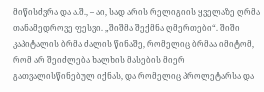მიწისძვრა და ა.შ., – აი, სად არის რელიგიის ყველაზე ღრმა თანამედროვე ფესვი. „შიშმა შექმნა ღმერთები“. შიში კაპიტალის ბრმა ძალის წინაშე, რომელიც ბრმაა იმიტომ, რომ არ შეიძლება ხალხის მასების მიერ გათვალისწინებულ იქნას, და რომელიც პროლეტარსა და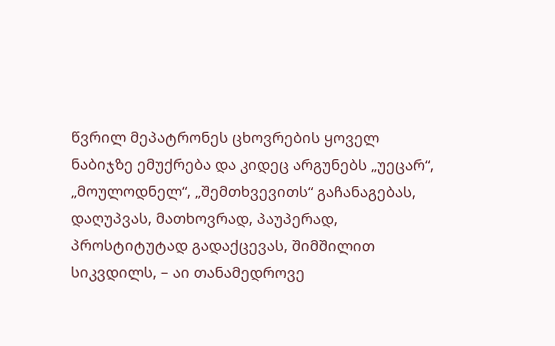წვრილ მეპატრონეს ცხოვრების ყოველ ნაბიჯზე ემუქრება და კიდეც არგუნებს „უეცარ“, „მოულოდნელ“, „შემთხვევითს“ გაჩანაგებას, დაღუპვას, მათხოვრად, პაუპერად, პროსტიტუტად გადაქცევას, შიმშილით სიკვდილს, – აი თანამედროვე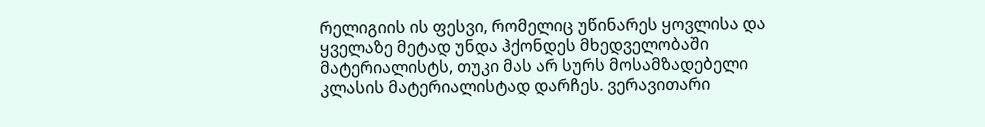რელიგიის ის ფესვი, რომელიც უწინარეს ყოვლისა და ყველაზე მეტად უნდა ჰქონდეს მხედველობაში მატერიალისტს, თუკი მას არ სურს მოსამზადებელი კლასის მატერიალისტად დარჩეს. ვერავითარი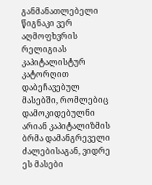განმანათლებელი წიგნაკი ვერ აღმოფხვრის რელიგიას კაპიტალისტურ კატორღით დაბეჩავებულ მასებში, რომლებიც დამოკიდებულნი არიან კაპიტალიზმის ბრმა დამანგრეველი ძალებისაგან, ვიდრე ეს მასები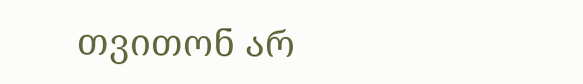თვითონ არ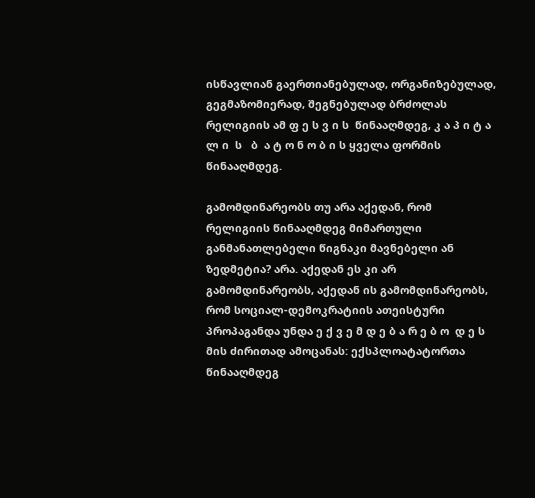ისწავლიან გაერთიანებულად, ორგანიზებულად, გეგმაზომიერად, შეგნებულად ბრძოლას რელიგიის ამ ფ ე ს ვ ი ს  წინააღმდეგ, კ ა პ ი ტ ა ლ ი  ს   ბ  ა ტ ო ნ ო ბ ი ს ყველა ფორმის წინააღმდეგ.

გამომდინარეობს თუ არა აქედან, რომ რელიგიის წინააღმდეგ მიმართული განმანათლებელი წიგნაკი მავნებელი ან ზედმეტია? არა. აქედან ეს კი არ გამომდინარეობს, აქედან ის გამომდინარეობს, რომ სოციალ-დემოკრატიის ათეისტური პროპაგანდა უნდა ე ქ ვ ე მ დ ე ბ ა რ ე ბ ო  დ ე ს მის ძირითად ამოცანას: ექსპლოატატორთა წინააღმდეგ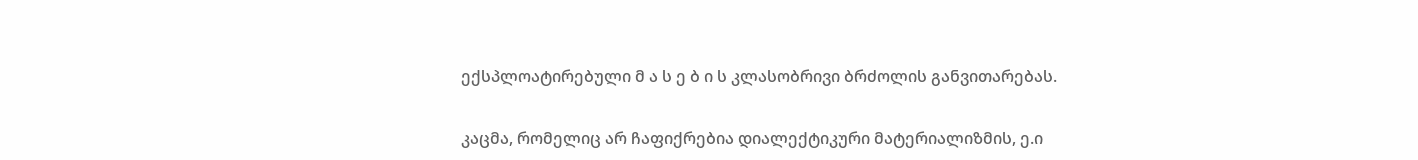ექსპლოატირებული მ ა ს ე ბ ი ს კლასობრივი ბრძოლის განვითარებას.

კაცმა, რომელიც არ ჩაფიქრებია დიალექტიკური მატერიალიზმის, ე.ი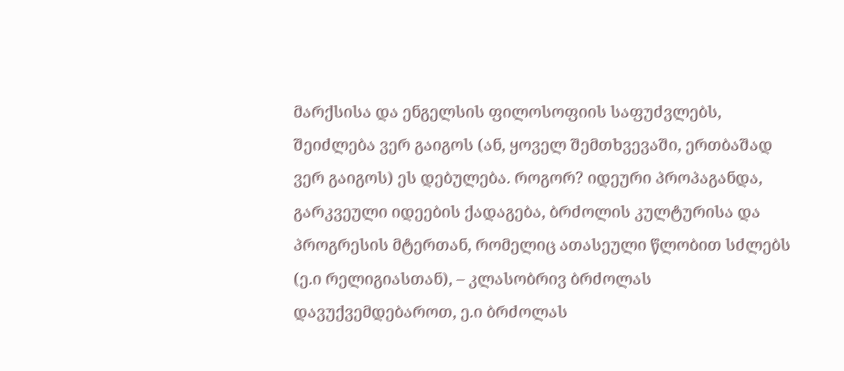მარქსისა და ენგელსის ფილოსოფიის საფუძვლებს, შეიძლება ვერ გაიგოს (ან, ყოველ შემთხვევაში, ერთბაშად ვერ გაიგოს) ეს დებულება. როგორ? იდეური პროპაგანდა, გარკვეული იდეების ქადაგება, ბრძოლის კულტურისა და პროგრესის მტერთან, რომელიც ათასეული წლობით სძლებს (ე.ი რელიგიასთან), – კლასობრივ ბრძოლას დავუქვემდებაროთ, ე.ი ბრძოლას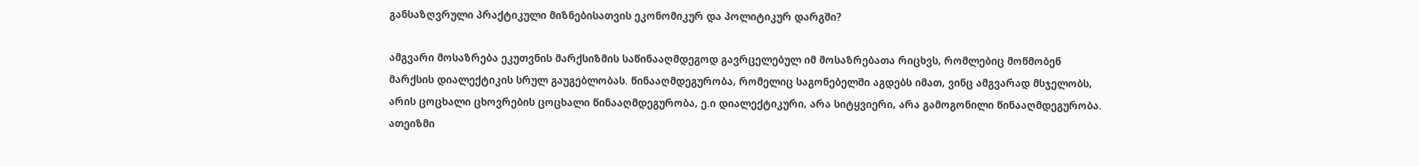განსაზღვრული პრაქტიკული მიზნებისათვის ეკონომიკურ და პოლიტიკურ დარგში?

ამგვარი მოსაზრება ეკუთვნის მარქსიზმის საწინააღმდეგოდ გავრცელებულ იმ მოსაზრებათა რიცხვს, რომლებიც მოწმობენ მარქსის დიალექტიკის სრულ გაუგებლობას. წინააღმდეგურობა, რომელიც საგონებელში აგდებს იმათ, ვინც ამგვარად მსჯელობს, არის ცოცხალი ცხოვრების ცოცხალი წინააღმდეგურობა, ე.ი დიალექტიკური, არა სიტყვიერი, არა გამოგონილი წინააღმდეგურობა. ათეიზმი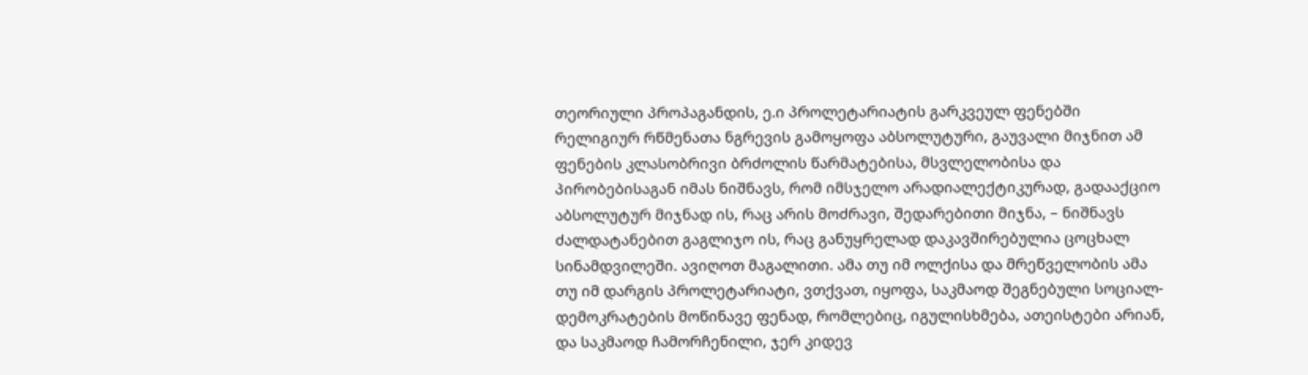თეორიული პროპაგანდის, ე.ი პროლეტარიატის გარკვეულ ფენებში რელიგიურ რწმენათა ნგრევის გამოყოფა აბსოლუტური, გაუვალი მიჯნით ამ ფენების კლასობრივი ბრძოლის წარმატებისა, მსვლელობისა და პირობებისაგან იმას ნიშნავს, რომ იმსჯელო არადიალექტიკურად, გადააქციო აბსოლუტურ მიჯნად ის, რაც არის მოძრავი, შედარებითი მიჯნა, – ნიშნავს ძალდატანებით გაგლიჯო ის, რაც განუყრელად დაკავშირებულია ცოცხალ სინამდვილეში. ავიღოთ მაგალითი. ამა თუ იმ ოლქისა და მრეწველობის ამა თუ იმ დარგის პროლეტარიატი, ვთქვათ, იყოფა, საკმაოდ შეგნებული სოციალ-დემოკრატების მოწინავე ფენად, რომლებიც, იგულისხმება, ათეისტები არიან, და საკმაოდ ჩამორჩენილი, ჯერ კიდევ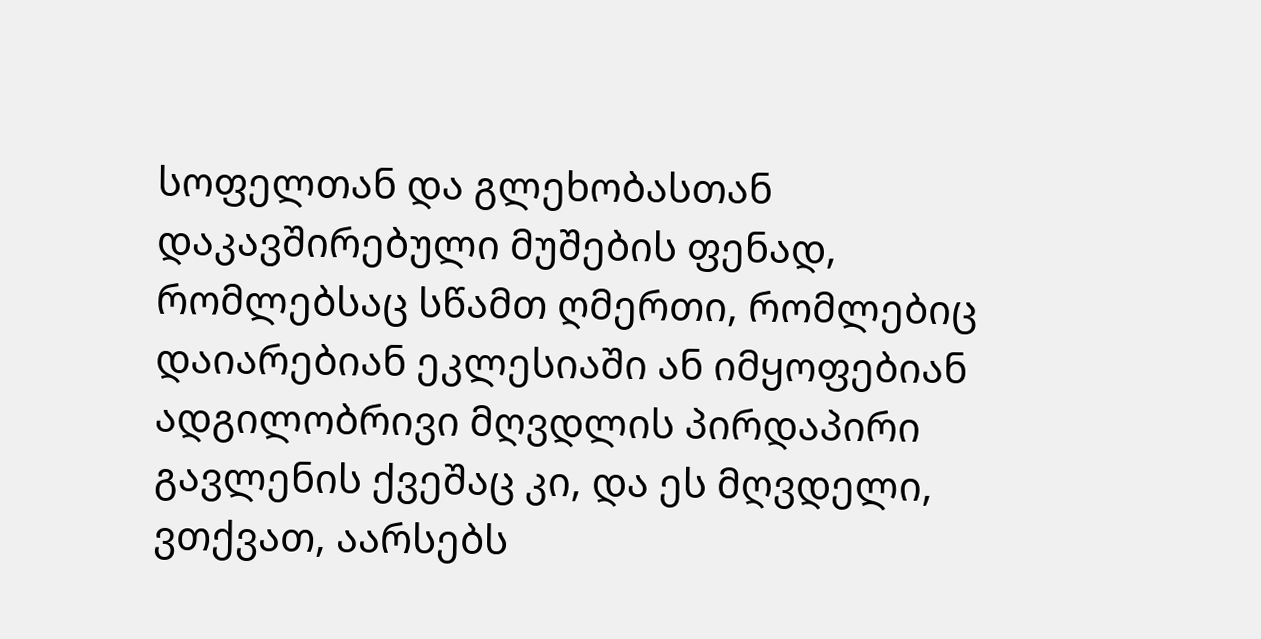სოფელთან და გლეხობასთან დაკავშირებული მუშების ფენად, რომლებსაც სწამთ ღმერთი, რომლებიც დაიარებიან ეკლესიაში ან იმყოფებიან ადგილობრივი მღვდლის პირდაპირი გავლენის ქვეშაც კი, და ეს მღვდელი, ვთქვათ, აარსებს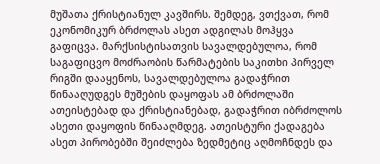მუშათა ქრისტიანულ კავშირს. შემდეგ, ვთქვათ, რომ ეკონომიკურ ბრძოლას ასეთ ადგილას მოჰყვა გაფიცვა. მარქსისტისათვის სავალდებულოა, რომ საგაფიცვო მოძრაობის წარმატების საკითხი პირველ რიგში დააყენოს, სავალდებულოა გადაჭრით წინააღუდგეს მუშების დაყოფას ამ ბრძოლაში ათეისტებად და ქრისტიანებად, გადაჭრით იბრძოლოს ასეთი დაყოფის წინააღმდეგ. ათეისტური ქადაგება ასეთ პირობებში შეიძლება ზედმეტიც აღმოჩნდეს და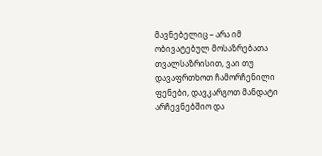მავნებელიც – არა იმ ობივატებულ მოსაზრებათა თვალსაზრისით, ვაი თუ დავაფრთხოთ ჩამორჩენილი ფენები, დავკარგოთ მანდატი არჩევნებშიო და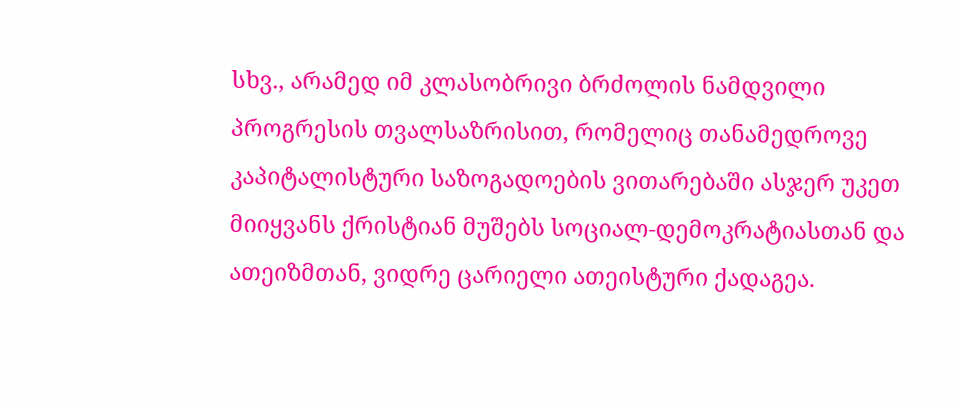სხვ., არამედ იმ კლასობრივი ბრძოლის ნამდვილი პროგრესის თვალსაზრისით, რომელიც თანამედროვე კაპიტალისტური საზოგადოების ვითარებაში ასჯერ უკეთ მიიყვანს ქრისტიან მუშებს სოციალ-დემოკრატიასთან და ათეიზმთან, ვიდრე ცარიელი ათეისტური ქადაგეა.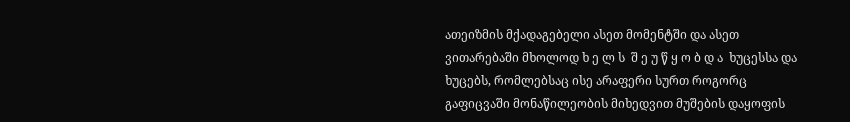ათეიზმის მქადაგებელი ასეთ მომენტში და ასეთ ვითარებაში მხოლოდ ხ ე ლ ს  შ ე უ წ ყ ო ბ დ ა  ხუცესსა და ხუცებს, რომლებსაც ისე არაფერი სურთ როგორც გაფიცვაში მონაწილეობის მიხედვით მუშების დაყოფის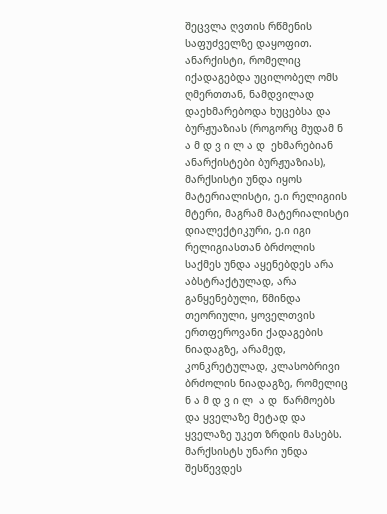შეცვლა ღვთის რწმენის საფუძველზე დაყოფით. ანარქისტი, რომელიც იქადაგებდა უცილობელ ომს ღმერთთან, ნამდვილად დაეხმარებოდა ხუცებსა და ბურჟუაზიას (როგორც მუდამ ნ ა მ დ ვ ი ლ ა დ  ეხმარებიან ანარქისტები ბურჟუაზიას), მარქსისტი უნდა იყოს მატერიალისტი, ე.ი რელიგიის მტერი, მაგრამ მატერიალისტი დიალექტიკური, ე.ი იგი რელიგიასთან ბრძოლის საქმეს უნდა აყენებდეს არა აბსტრაქტულად, არა განყენებული, წმინდა თეორიული, ყოველთვის ერთფეროვანი ქადაგების ნიადაგზე, არამედ, კონკრეტულად, კლასობრივი ბრძოლის ნიადაგზე, რომელიც ნ ა მ დ ვ ი ლ  ა დ  წარმოებს და ყველაზე მეტად და ყველაზე უკეთ ზრდის მასებს. მარქსისტს უნარი უნდა შესწევდეს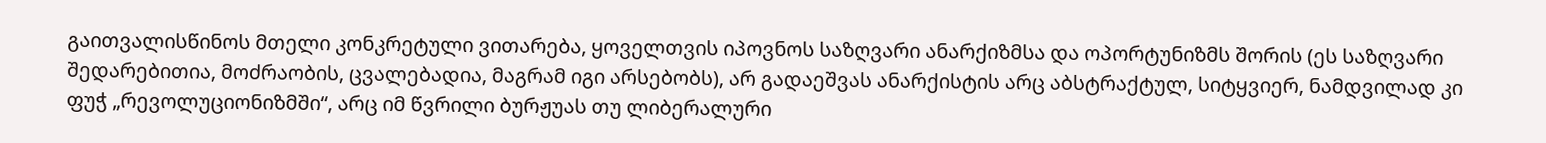გაითვალისწინოს მთელი კონკრეტული ვითარება, ყოველთვის იპოვნოს საზღვარი ანარქიზმსა და ოპორტუნიზმს შორის (ეს საზღვარი შედარებითია, მოძრაობის, ცვალებადია, მაგრამ იგი არსებობს), არ გადაეშვას ანარქისტის არც აბსტრაქტულ, სიტყვიერ, ნამდვილად კი ფუჭ „რევოლუციონიზმში“, არც იმ წვრილი ბურჟუას თუ ლიბერალური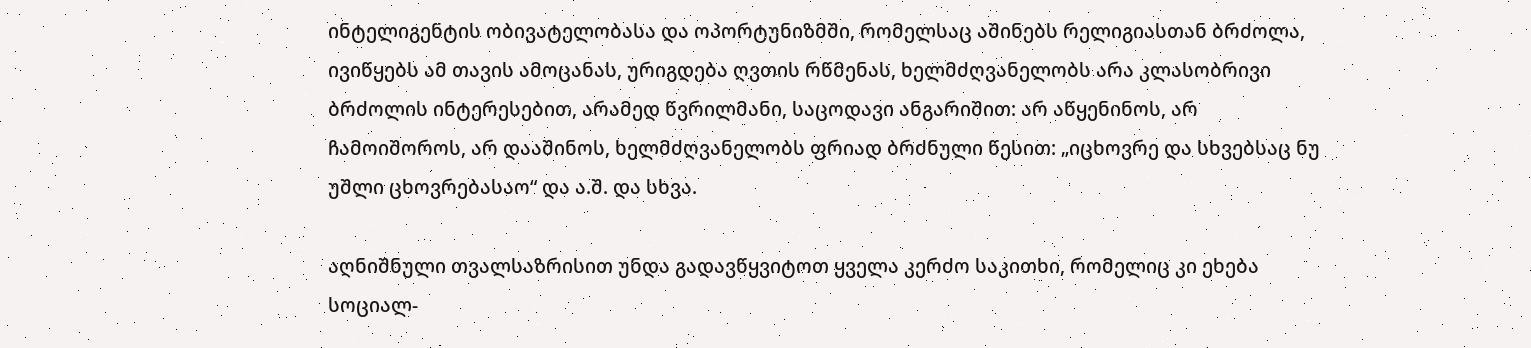ინტელიგენტის ობივატელობასა და ოპორტუნიზმში, რომელსაც აშინებს რელიგიასთან ბრძოლა, ივიწყებს ამ თავის ამოცანას, ურიგდება ღვთის რწმენას, ხელმძღვანელობს არა კლასობრივი ბრძოლის ინტერესებით, არამედ წვრილმანი, საცოდავი ანგარიშით: არ აწყენინოს, არ ჩამოიშოროს, არ დააშინოს, ხელმძღვანელობს ფრიად ბრძნული წესით: „იცხოვრე და სხვებსაც ნუ უშლი ცხოვრებასაო“ და ა.შ. და სხვა.

აღნიშნული თვალსაზრისით უნდა გადავწყვიტოთ ყველა კერძო საკითხი, რომელიც კი ეხება სოციალ-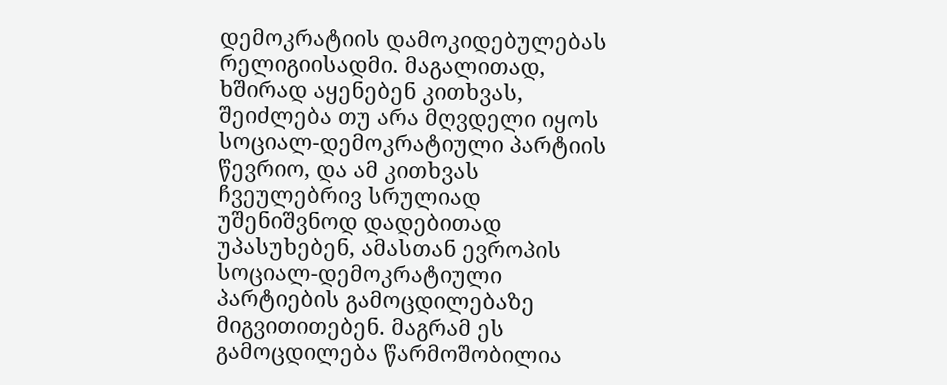დემოკრატიის დამოკიდებულებას რელიგიისადმი. მაგალითად, ხშირად აყენებენ კითხვას, შეიძლება თუ არა მღვდელი იყოს სოციალ-დემოკრატიული პარტიის წევრიო, და ამ კითხვას ჩვეულებრივ სრულიად უშენიშვნოდ დადებითად უპასუხებენ, ამასთან ევროპის სოციალ-დემოკრატიული პარტიების გამოცდილებაზე მიგვითითებენ. მაგრამ ეს გამოცდილება წარმოშობილია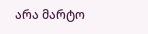არა მარტო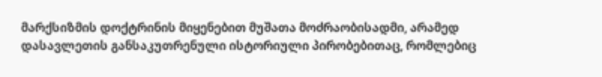მარქსიზმის დოქტრინის მიყენებით მუშათა მოძრაობისადმი, არამედ დასავლეთის განსაკუთრენული ისტორიული პირობებითაც, რომლებიც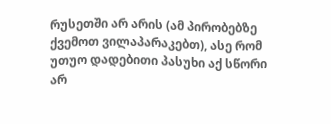რუსეთში არ არის (ამ პირობებზე ქვემოთ ვილაპარაკებთ), ასე რომ უთუო დადებითი პასუხი აქ სწორი არ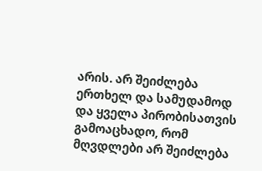არის. არ შეიძლება ერთხელ და სამუდამოდ და ყველა პირობისათვის გამოაცხადო, რომ მღვდლები არ შეიძლება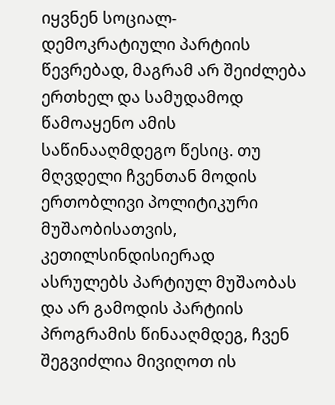იყვნენ სოციალ-დემოკრატიული პარტიის წევრებად, მაგრამ არ შეიძლება ერთხელ და სამუდამოდ წამოაყენო ამის საწინააღმდეგო წესიც. თუ მღვდელი ჩვენთან მოდის ერთობლივი პოლიტიკური მუშაობისათვის, კეთილსინდისიერად ასრულებს პარტიულ მუშაობას და არ გამოდის პარტიის პროგრამის წინააღმდეგ, ჩვენ შეგვიძლია მივიღოთ ის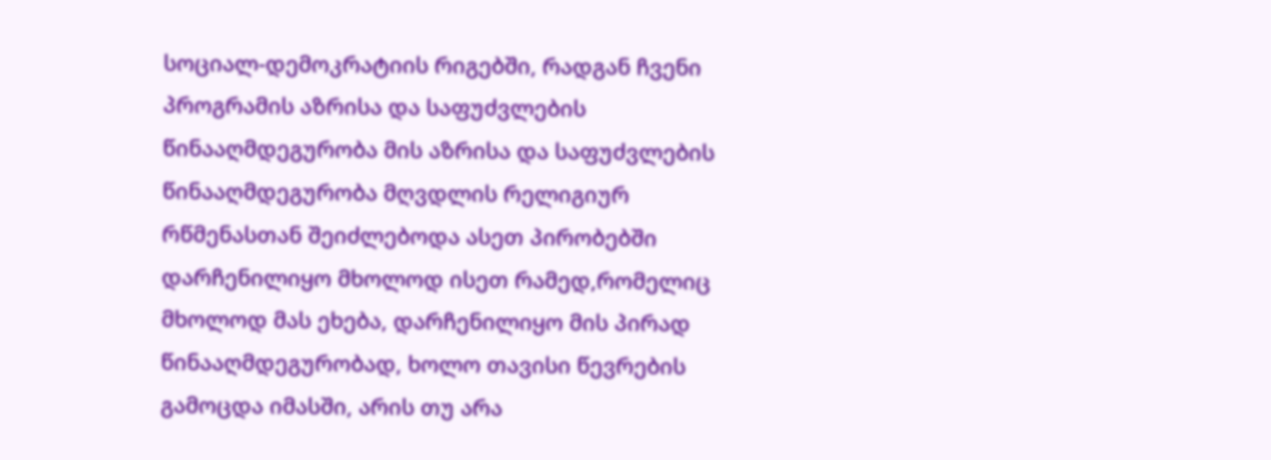სოციალ-დემოკრატიის რიგებში, რადგან ჩვენი პროგრამის აზრისა და საფუძვლების წინააღმდეგურობა მის აზრისა და საფუძვლების წინააღმდეგურობა მღვდლის რელიგიურ რწმენასთან შეიძლებოდა ასეთ პირობებში დარჩენილიყო მხოლოდ ისეთ რამედ,რომელიც მხოლოდ მას ეხება, დარჩენილიყო მის პირად წინააღმდეგურობად, ხოლო თავისი წევრების გამოცდა იმასში, არის თუ არა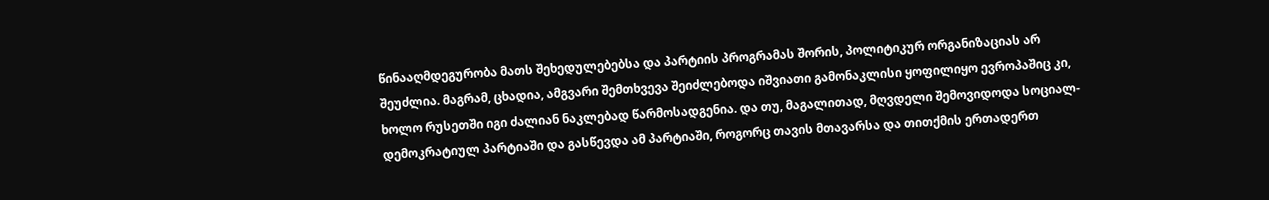წინააღმდეგურობა მათს შეხედულებებსა და პარტიის პროგრამას შორის, პოლიტიკურ ორგანიზაციას არ შეუძლია. მაგრამ, ცხადია, ამგვარი შემთხვევა შეიძლებოდა იშვიათი გამონაკლისი ყოფილიყო ევროპაშიც კი, ხოლო რუსეთში იგი ძალიან ნაკლებად წარმოსადგენია. და თუ, მაგალითად, მღვდელი შემოვიდოდა სოციალ-დემოკრატიულ პარტიაში და გასწევდა ამ პარტიაში, როგორც თავის მთავარსა და თითქმის ერთადერთ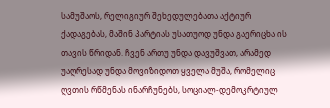სამუშაოს, რელიგიურ შეხედულებათა აქტიურ ქადაგებას, მაშინ პარტიას უსათუოდ უნდა გაერიცხა ის თავის წრიდან. ჩვენ ართუ უნდა დავუშვათ, არამედ უაღრესად უნდა მოვიზიდოთ ყველა მუშა, რომელიც ღვთის რწმენას ინარჩუნებს, სოციალ-დემოკრტიულ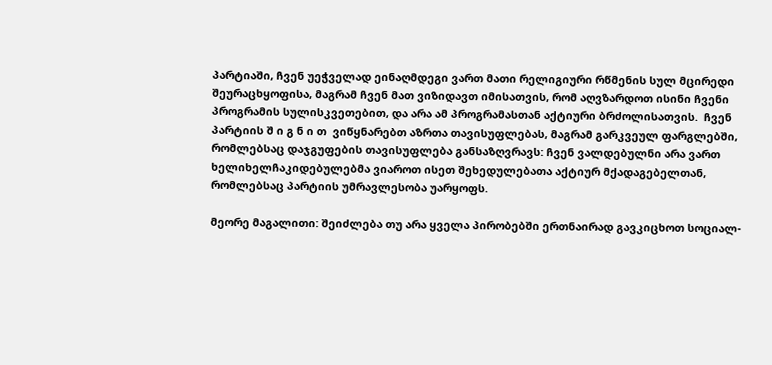პარტიაში, ჩვენ უეჭველად ეინაღმდეგი ვართ მათი რელიგიური რწმენის სულ მცირედი შეურაცხყოფისა, მაგრამ ჩვენ მათ ვიზიდავთ იმისათვის, რომ აღვზარდოთ ისინი ჩვენი პროგრამის სულისკვეთებით, და არა ამ პროგრამასთან აქტიური ბრძოლისათვის.  ჩვენ პარტიის შ ი გ ნ ი თ  ვიწყნარებთ აზრთა თავისუფლებას, მაგრამ გარკვეულ ფარგლებში, რომლებსაც დაჯგუფების თავისუფლება განსაზღვრავს: ჩვენ ვალდებულნი არა ვართ ხელიხელჩაკიდებულებმა ვიაროთ ისეთ შეხედულებათა აქტიურ მქადაგებელთან, რომლებსაც პარტიის უმრავლესობა უარყოფს.

მეორე მაგალითი: შეიძლება თუ არა ყველა პირობებში ერთნაირად გავკიცხოთ სოციალ-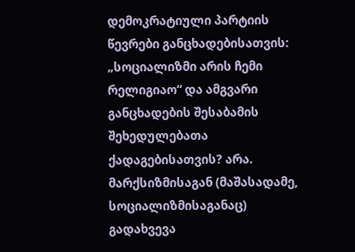დემოკრატიული პარტიის წევრები განცხადებისათვის: „სოციალიზმი არის ჩემი რელიგიაო“ და ამგვარი განცხადების შესაბამის შეხედულებათა ქადაგებისათვის? არა. მარქსიზმისაგან (მაშასადამე, სოციალიზმისაგანაც) გადახვევა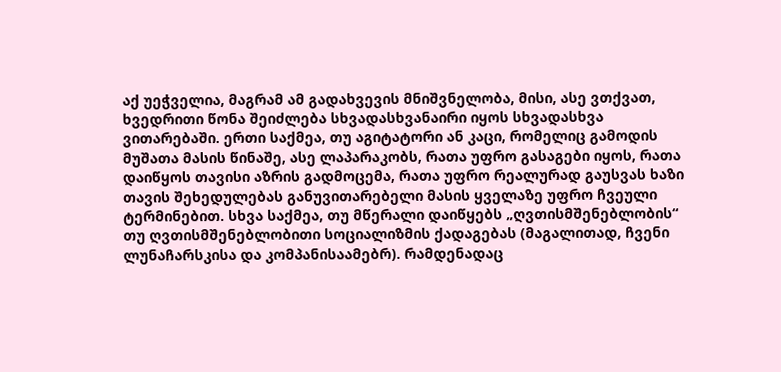აქ უეჭველია, მაგრამ ამ გადახვევის მნიშვნელობა, მისი, ასე ვთქვათ, ხვედრითი წონა შეიძლება სხვადასხვანაირი იყოს სხვადასხვა ვითარებაში. ერთი საქმეა, თუ აგიტატორი ან კაცი, რომელიც გამოდის მუშათა მასის წინაშე, ასე ლაპარაკობს, რათა უფრო გასაგები იყოს, რათა დაიწყოს თავისი აზრის გადმოცემა, რათა უფრო რეალურად გაუსვას ხაზი თავის შეხედულებას განუვითარებელი მასის ყველაზე უფრო ჩვეული ტერმინებით. სხვა საქმეა, თუ მწერალი დაიწყებს „ღვთისმშენებლობის“ თუ ღვთისმშენებლობითი სოციალიზმის ქადაგებას (მაგალითად, ჩვენი ლუნაჩარსკისა და კომპანისაამებრ). რამდენადაც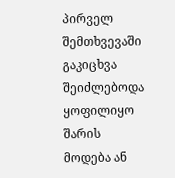პირველ შემთხვევაში გაკიცხვა შეიძლებოდა ყოფილიყო შარის მოდება ან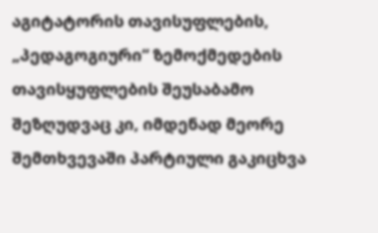აგიტატორის თავისუფლების, „პედაგოგიური“ ზემოქმედების თავისყუფლების შეუსაბამო შეზღუდვაც კი, იმდენად მეორე შემთხვევაში პარტიული გაკიცხვა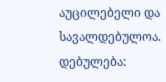აუცილებელი და სავალდებულოა. დებულება: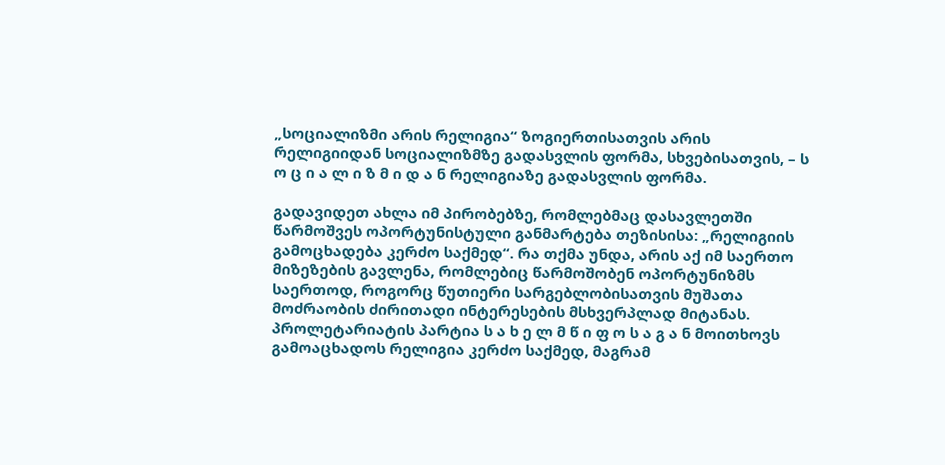„სოციალიზმი არის რელიგია“ ზოგიერთისათვის არის რელიგიიდან სოციალიზმზე გადასვლის ფორმა, სხვებისათვის, – ს ო ც ი ა ლ ი ზ მ ი დ ა ნ რელიგიაზე გადასვლის ფორმა.

გადავიდეთ ახლა იმ პირობებზე, რომლებმაც დასავლეთში წარმოშვეს ოპორტუნისტული განმარტება თეზისისა: „რელიგიის გამოცხადება კერძო საქმედ“. რა თქმა უნდა, არის აქ იმ საერთო მიზეზების გავლენა, რომლებიც წარმოშობენ ოპორტუნიზმს საერთოდ, როგორც წუთიერი სარგებლობისათვის მუშათა მოძრაობის ძირითადი ინტერესების მსხვერპლად მიტანას. პროლეტარიატის პარტია ს ა ხ ე ლ მ წ ი ფ ო ს ა გ ა ნ მოითხოვს გამოაცხადოს რელიგია კერძო საქმედ, მაგრამ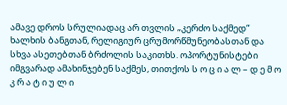ამავე დროს სრულიადაც არ თვლის „კერძო საქმედ“ ხალხის ბანგთან, რელიგიურ ცრუმორწმუნეობასთან და სხვა ასეთებთან ბრძოლის საკითხს. ოპორტუნისტები იმგვარად ამახინჯებენ საქმეს, თითქოს ს ო ც ი ა ლ – დ ე მ ო კ რ ა ტ ი უ ლ ი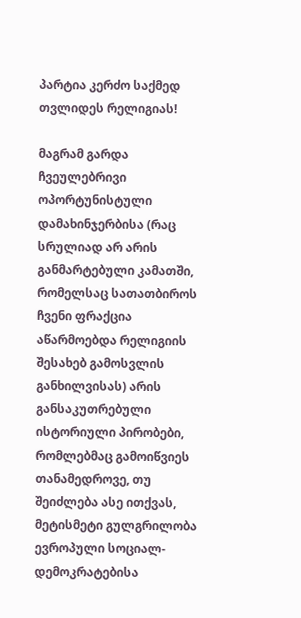პარტია კერძო საქმედ თვლიდეს რელიგიას!

მაგრამ გარდა ჩვეულებრივი ოპორტუნისტული დამახინჯერბისა (რაც სრულიად არ არის განმარტებული კამათში, რომელსაც სათათბიროს ჩვენი ფრაქცია აწარმოებდა რელიგიის შესახებ გამოსვლის განხილვისას) არის განსაკუთრებული ისტორიული პირობები, რომლებმაც გამოიწვიეს თანამედროვე, თუ შეიძლება ასე ითქვას, მეტისმეტი გულგრილობა ევროპული სოციალ-დემოკრატებისა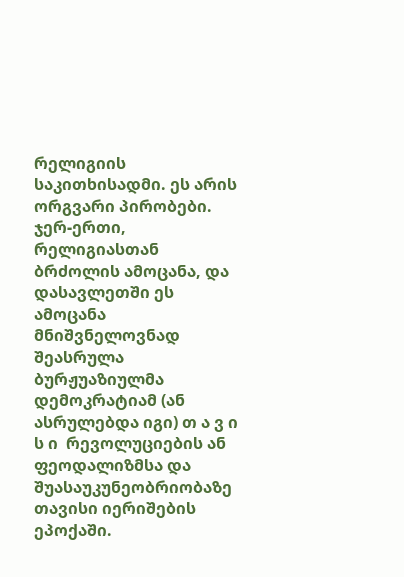რელიგიის საკითხისადმი. ეს არის ორგვარი პირობები. ჯერ-ერთი, რელიგიასთან ბრძოლის ამოცანა, და დასავლეთში ეს ამოცანა მნიშვნელოვნად შეასრულა ბურჟუაზიულმა დემოკრატიამ (ან ასრულებდა იგი) თ ა ვ ი ს ი  რევოლუციების ან ფეოდალიზმსა და შუასაუკუნეობრიობაზე თავისი იერიშების ეპოქაში.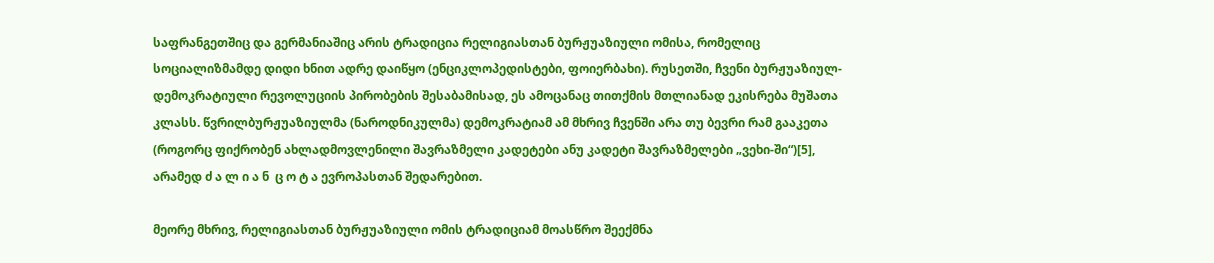საფრანგეთშიც და გერმანიაშიც არის ტრადიცია რელიგიასთან ბურჟუაზიული ომისა, რომელიც სოციალიზმამდე დიდი ხნით ადრე დაიწყო (ენციკლოპედისტები, ფოიერბახი). რუსეთში, ჩვენი ბურჟუაზიულ-დემოკრატიული რევოლუციის პირობების შესაბამისად, ეს ამოცანაც თითქმის მთლიანად ეკისრება მუშათა კლასს. წვრილბურჟუაზიულმა (ნაროდნიკულმა) დემოკრატიამ ამ მხრივ ჩვენში არა თუ ბევრი რამ გააკეთა (როგორც ფიქრობენ ახლადმოვლენილი შავრაზმელი კადეტები ანუ კადეტი შავრაზმელები „ვეხი-ში“)[5], არამედ ძ ა ლ ი ა ნ  ც ო ტ ა ევროპასთან შედარებით.

მეორე მხრივ, რელიგიასთან ბურჟუაზიული ომის ტრადიციამ მოასწრო შეექმნა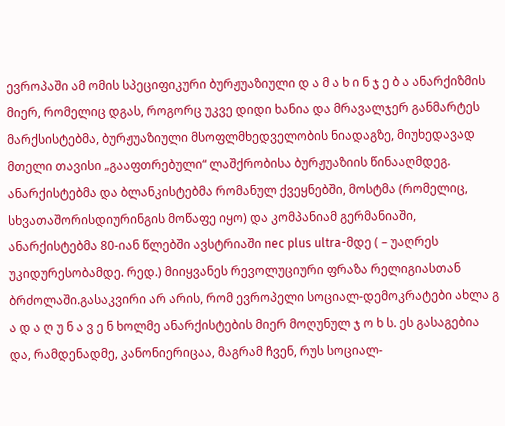ევროპაში ამ ომის სპეციფიკური ბურჟუაზიული დ ა მ ა ხ ი ნ ჯ ე ბ ა ანარქიზმის მიერ, რომელიც დგას, როგორც უკვე დიდი ხანია და მრავალჯერ განმარტეს მარქსისტებმა, ბურჟუაზიული მსოფლმხედველობის ნიადაგზე, მიუხედავად მთელი თავისი „გააფთრებული“ ლაშქრობისა ბურჟუაზიის წინააღმდეგ. ანარქისტებმა და ბლანკისტებმა რომანულ ქვეყნებში, მოსტმა (რომელიც, სხვათაშორისდიურინგის მოწაფე იყო) და კომპანიამ გერმანიაში, ანარქისტებმა 80-იან წლებში ავსტრიაში nec plus ultra-მდე ( – უაღრეს უკიდურესობამდე. რედ.) მიიყვანეს რევოლუციური ფრაზა რელიგიასთან ბრძოლაში.გასაკვირი არ არის, რომ ევროპელი სოციალ-დემოკრატები ახლა გ ა დ ა ღ უ ნ ა ვ ე ნ ხოლმე ანარქისტების მიერ მოღუნულ ჯ ო ხ ს. ეს გასაგებია და, რამდენადმე, კანონიერიცაა, მაგრამ ჩვენ, რუს სოციალ-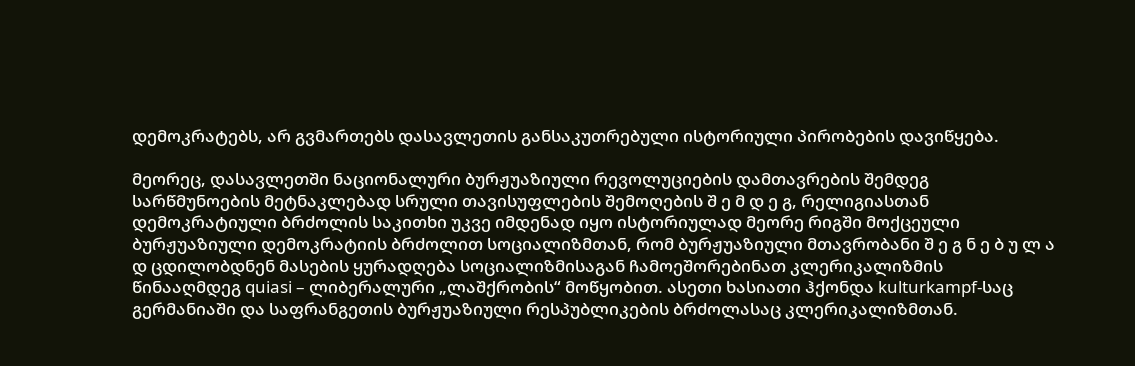დემოკრატებს, არ გვმართებს დასავლეთის განსაკუთრებული ისტორიული პირობების დავიწყება.

მეორეც, დასავლეთში ნაციონალური ბურჟუაზიული რევოლუციების დამთავრების შემდეგ სარწმუნოების მეტნაკლებად სრული თავისუფლების შემოღების შ ე მ დ ე გ, რელიგიასთან დემოკრატიული ბრძოლის საკითხი უკვე იმდენად იყო ისტორიულად მეორე რიგში მოქცეული ბურჟუაზიული დემოკრატიის ბრძოლით სოციალიზმთან, რომ ბურჟუაზიული მთავრობანი შ ე გ ნ ე ბ უ ლ ა დ ცდილობდნენ მასების ყურადღება სოციალიზმისაგან ჩამოეშორებინათ კლერიკალიზმის წინააღმდეგ quiasi – ლიბერალური „ლაშქრობის“ მოწყობით. ასეთი ხასიათი ჰქონდა kulturkampf-საც გერმანიაში და საფრანგეთის ბურჟუაზიული რესპუბლიკების ბრძოლასაც კლერიკალიზმთან.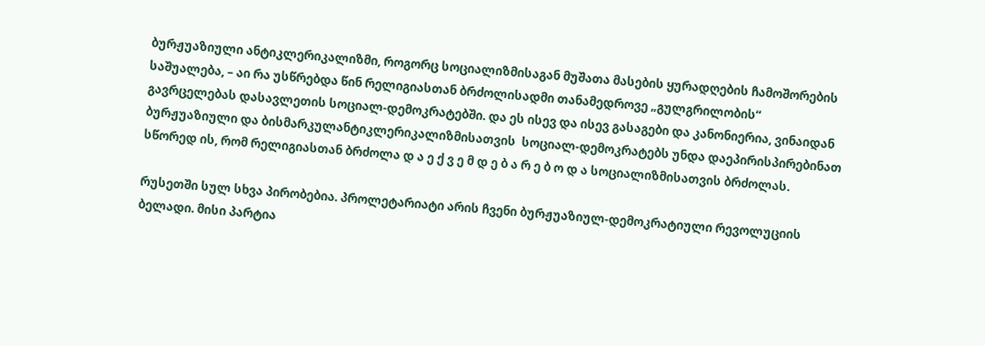ბურჟუაზიული ანტიკლერიკალიზმი, როგორც სოციალიზმისაგან მუშათა მასების ყურადღების ჩამოშორების საშუალება, – აი რა უსწრებდა წინ რელიგიასთან ბრძოლისადმი თანამედროვე „გულგრილობის“ გავრცელებას დასავლეთის სოციალ-დემოკრატებში. და ეს ისევ და ისევ გასაგები და კანონიერია, ვინაიდან ბურჟუაზიული და ბისმარკულანტიკლერიკალიზმისათვის  სოციალ-დემოკრატებს უნდა დაეპირისპირებინათ სწორედ ის, რომ რელიგიასთან ბრძოლა დ ა ე ქ ვ ე მ დ ე ბ ა რ ე ბ ო დ ა სოციალიზმისათვის ბრძოლას.

რუსეთში სულ სხვა პირობებია. პროლეტარიატი არის ჩვენი ბურჟუაზიულ-დემოკრატიული რევოლუციის ბელადი. მისი პარტია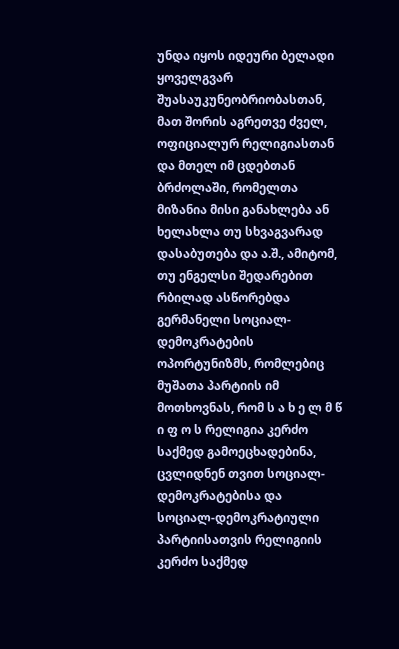უნდა იყოს იდეური ბელადი ყოველგვარ შუასაუკუნეობრიობასთან, მათ შორის აგრეთვე ძველ, ოფიციალურ რელიგიასთან და მთელ იმ ცდებთან ბრძოლაში, რომელთა მიზანია მისი განახლება ან ხელახლა თუ სხვაგვარად დასაბუთება და ა.შ., ამიტომ, თუ ენგელსი შედარებით რბილად ასწორებდა გერმანელი სოციალ-დემოკრატების ოპორტუნიზმს, რომლებიც მუშათა პარტიის იმ მოთხოვნას, რომ ს ა ხ ე ლ მ წ ი ფ ო ს რელიგია კერძო საქმედ გამოეცხადებინა, ცვლიდნენ თვით სოციალ-დემოკრატებისა და სოციალ-დემოკრატიული პარტიისათვის რელიგიის კერძო საქმედ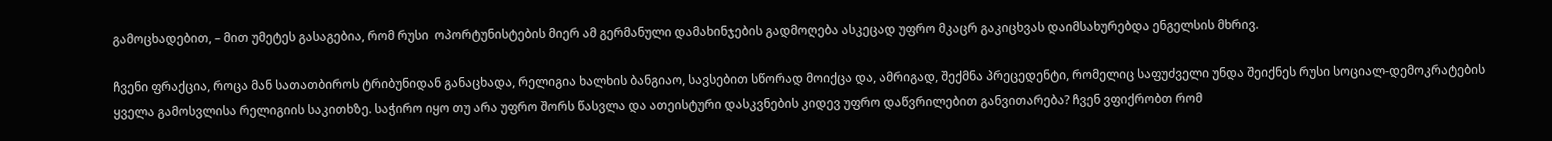გამოცხადებით, – მით უმეტეს გასაგებია, რომ რუსი  ოპორტუნისტების მიერ ამ გერმანული დამახინჯების გადმოღება ასკეცად უფრო მკაცრ გაკიცხვას დაიმსახურებდა ენგელსის მხრივ.

ჩვენი ფრაქცია, როცა მან სათათბიროს ტრიბუნიდან განაცხადა, რელიგია ხალხის ბანგიაო, სავსებით სწორად მოიქცა და, ამრიგად, შექმნა პრეცედენტი, რომელიც საფუძველი უნდა შეიქნეს რუსი სოციალ-დემოკრატების ყველა გამოსვლისა რელიგიის საკითხზე. საჭირო იყო თუ არა უფრო შორს წასვლა და ათეისტური დასკვნების კიდევ უფრო დაწვრილებით განვითარება? ჩვენ ვფიქრობთ რომ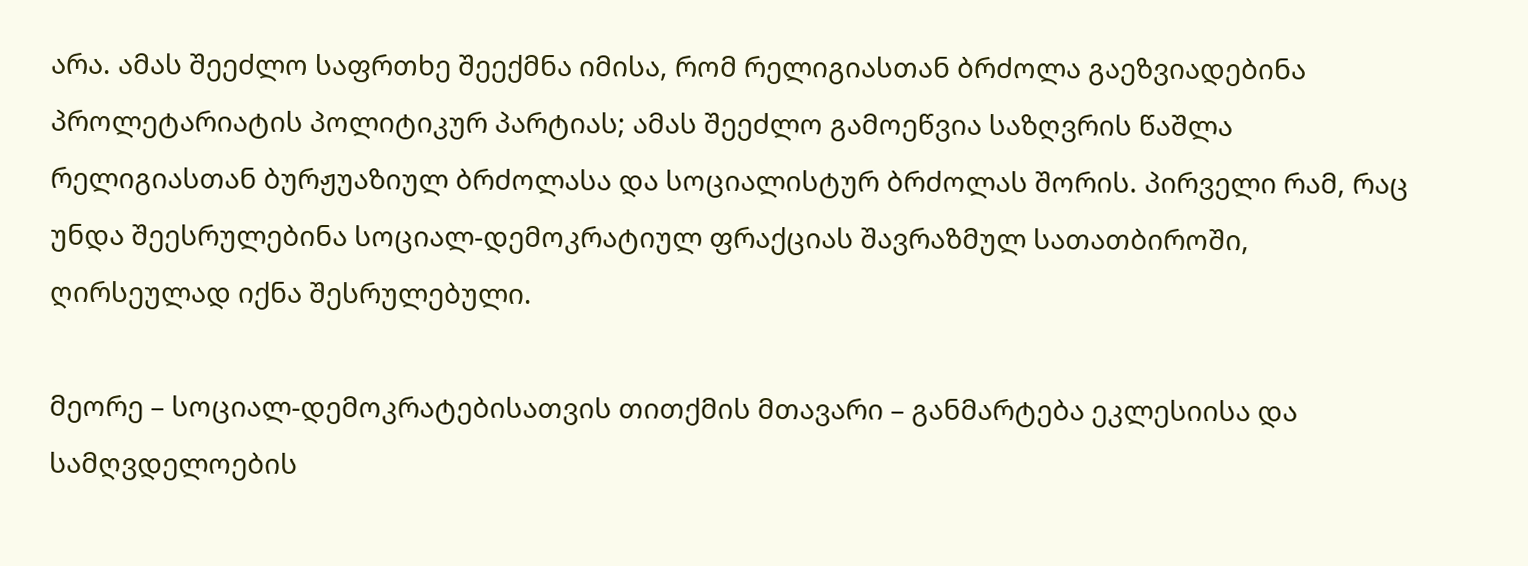არა. ამას შეეძლო საფრთხე შეექმნა იმისა, რომ რელიგიასთან ბრძოლა გაეზვიადებინა პროლეტარიატის პოლიტიკურ პარტიას; ამას შეეძლო გამოეწვია საზღვრის წაშლა რელიგიასთან ბურჟუაზიულ ბრძოლასა და სოციალისტურ ბრძოლას შორის. პირველი რამ, რაც უნდა შეესრულებინა სოციალ-დემოკრატიულ ფრაქციას შავრაზმულ სათათბიროში, ღირსეულად იქნა შესრულებული.

მეორე – სოციალ-დემოკრატებისათვის თითქმის მთავარი – განმარტება ეკლესიისა და სამღვდელოების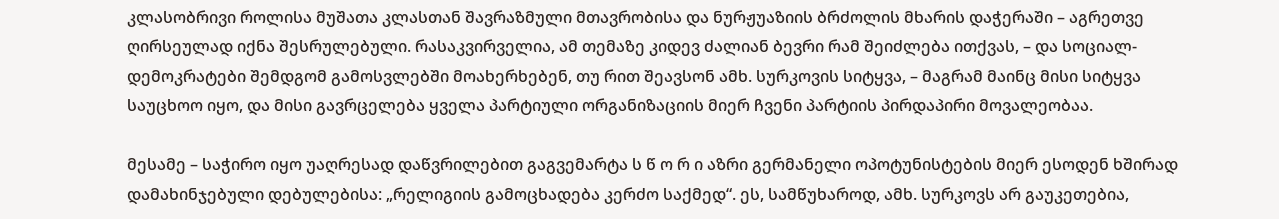კლასობრივი როლისა მუშათა კლასთან შავრაზმული მთავრობისა და ნურჟუაზიის ბრძოლის მხარის დაჭერაში – აგრეთვე ღირსეულად იქნა შესრულებული. რასაკვირველია, ამ თემაზე კიდევ ძალიან ბევრი რამ შეიძლება ითქვას, – და სოციალ-დემოკრატები შემდგომ გამოსვლებში მოახერხებენ, თუ რით შეავსონ ამხ. სურკოვის სიტყვა, – მაგრამ მაინც მისი სიტყვა საუცხოო იყო, და მისი გავრცელება ყველა პარტიული ორგანიზაციის მიერ ჩვენი პარტიის პირდაპირი მოვალეობაა.

მესამე – საჭირო იყო უაღრესად დაწვრილებით გაგვემარტა ს წ ო რ ი აზრი გერმანელი ოპოტუნისტების მიერ ესოდენ ხშირად დამახინჯებული დებულებისა: „რელიგიის გამოცხადება კერძო საქმედ“. ეს, სამწუხაროდ, ამხ. სურკოვს არ გაუკეთებია,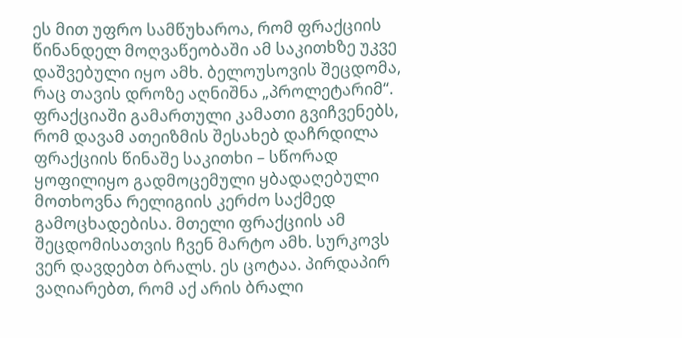ეს მით უფრო სამწუხაროა, რომ ფრაქციის წინანდელ მოღვაწეობაში ამ საკითხზე უკვე დაშვებული იყო ამხ. ბელოუსოვის შეცდომა, რაც თავის დროზე აღნიშნა „პროლეტარიმ“. ფრაქციაში გამართული კამათი გვიჩვენებს, რომ დავამ ათეიზმის შესახებ დაჩრდილა ფრაქციის წინაშე საკითხი – სწორად ყოფილიყო გადმოცემული ყბადაღებული მოთხოვნა რელიგიის კერძო საქმედ გამოცხადებისა. მთელი ფრაქციის ამ შეცდომისათვის ჩვენ მარტო ამხ. სურკოვს ვერ დავდებთ ბრალს. ეს ცოტაა. პირდაპირ ვაღიარებთ, რომ აქ არის ბრალი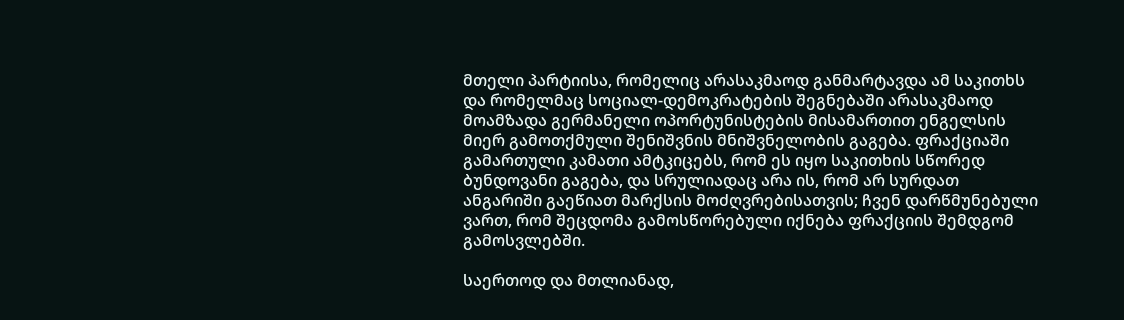მთელი პარტიისა, რომელიც არასაკმაოდ განმარტავდა ამ საკითხს და რომელმაც სოციალ-დემოკრატების შეგნებაში არასაკმაოდ მოამზადა გერმანელი ოპორტუნისტების მისამართით ენგელსის მიერ გამოთქმული შენიშვნის მნიშვნელობის გაგება. ფრაქციაში გამართული კამათი ამტკიცებს, რომ ეს იყო საკითხის სწორედ ბუნდოვანი გაგება, და სრულიადაც არა ის, რომ არ სურდათ ანგარიში გაეწიათ მარქსის მოძღვრებისათვის; ჩვენ დარწმუნებული ვართ, რომ შეცდომა გამოსწორებული იქნება ფრაქციის შემდგომ გამოსვლებში.

საერთოდ და მთლიანად,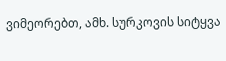ვიმეორებთ, ამხ. სურკოვის სიტყვა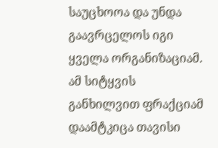საუცხოოა და უნდა გაავრცელოს იგი ყველა ორგანიზაციამ. ამ სიტყვის განხილვით ფრაქციამ დაამტკიცა თავისი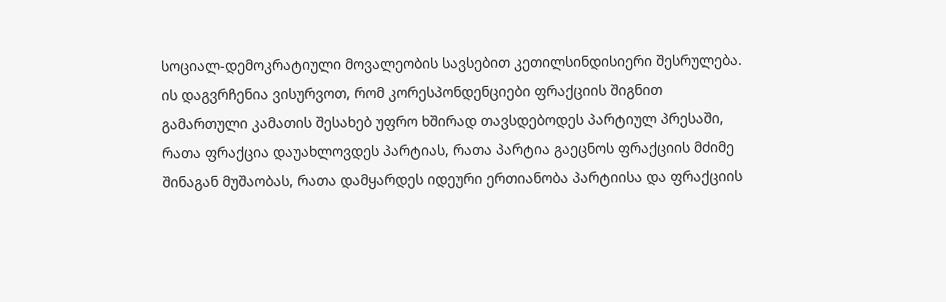სოციალ-დემოკრატიული მოვალეობის სავსებით კეთილსინდისიერი შესრულება. ის დაგვრჩენია ვისურვოთ, რომ კორესპონდენციები ფრაქციის შიგნით გამართული კამათის შესახებ უფრო ხშირად თავსდებოდეს პარტიულ პრესაში, რათა ფრაქცია დაუახლოვდეს პარტიას, რათა პარტია გაეცნოს ფრაქციის მძიმე შინაგან მუშაობას, რათა დამყარდეს იდეური ერთიანობა პარტიისა და ფრაქციის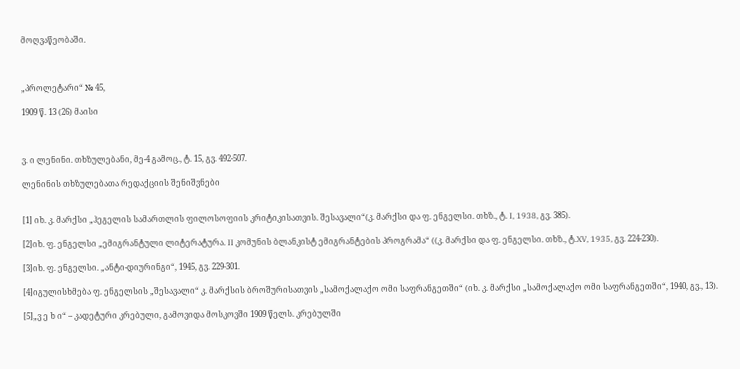მოღვაწეობაში.



„პროლეტარი“ № 45,

1909 წ. 13 (26) მაისი



ვ. ი ლენინი. თხზულებანი, მე-4 გამოც., ტ. 15, გვ. 492-507.

ლენინის თხზულებათა რედაქციის შენიშვნები


[1] იხ. კ. მარქსი „ჰეგელის სამართლის ფილოსოფიის კრიტიკისათვის. შესავალი“(კ. მარქსი და ფ. ენგელსი. თხზ., ტ. I, 1938, გვ. 385).

[2]იხ. ფ. ენგელსი „ემიგრანტული ლიტერატურა. II კომუნის ბლანკისტ ემიგრანტების პროგრამა“ ((კ. მარქსი და ფ. ენგელსი. თხზ., ტ.XV, 1935, გვ. 224-230).

[3]იხ. ფ. ენგელსი. „ანტი-დიურინგი“, 1945, გვ. 229-301.

[4]იგულისხმება ფ. ენგელსის „შესავალი“ კ. მარქსის ბროშურისათვის „სამოქალაქო ომი საფრანგეთში“ (იხ. კ. მარქსი „სამოქალაქო ომი საფრანგეთში“, 1940, გვ., 13).

[5]„ვ ე ხ ი“ – კადეტური კრებული, გამოვიდა მოსკოვში 1909 წელს. კრებულში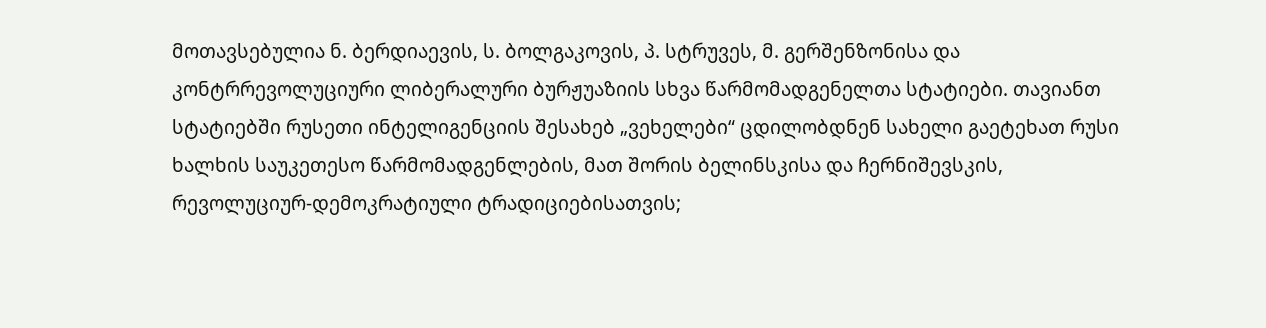მოთავსებულია ნ. ბერდიაევის, ს. ბოლგაკოვის, პ. სტრუვეს, მ. გერშენზონისა და კონტრრევოლუციური ლიბერალური ბურჟუაზიის სხვა წარმომადგენელთა სტატიები. თავიანთ სტატიებში რუსეთი ინტელიგენციის შესახებ „ვეხელები“ ცდილობდნენ სახელი გაეტეხათ რუსი ხალხის საუკეთესო წარმომადგენლების, მათ შორის ბელინსკისა და ჩერნიშევსკის, რევოლუციურ-დემოკრატიული ტრადიციებისათვის;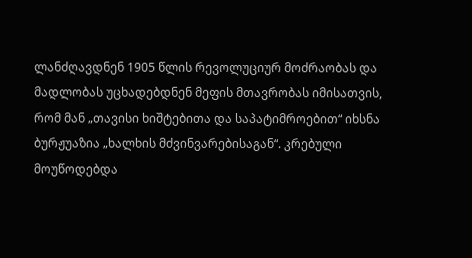ლანძღავდნენ 1905 წლის რევოლუციურ მოძრაობას და მადლობას უცხადებდნენ მეფის მთავრობას იმისათვის, რომ მან „თავისი ხიშტებითა და საპატიმროებით“ იხსნა ბურჟუაზია „ხალხის მძვინვარებისაგან“. კრებული მოუწოდებდა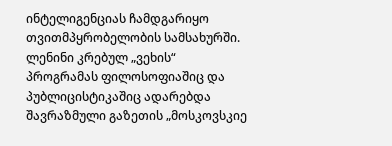ინტელიგენციას ჩამდგარიყო თვითმპყრობელობის სამსახურში. ლენინი კრებულ „ვეხის“ პროგრამას ფილოსოფიაშიც და პუბლიცისტიკაშიც ადარებდა შავრაზმული გაზეთის „მოსკოვსკიე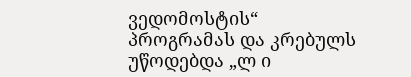ვედომოსტის“ პროგრამას და კრებულს უწოდებდა „ლ ი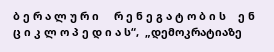ბ ე რ ა ლ უ რ ი     რ ე ნ ე გ ა ტ ო ბ ი ს    ე ნ ც ი კ ლ ო პ ე დ ი ა ს“,  „დემოკრატიაზე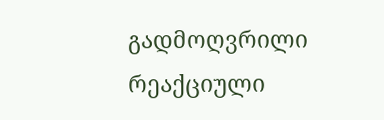გადმოღვრილი რეაქციული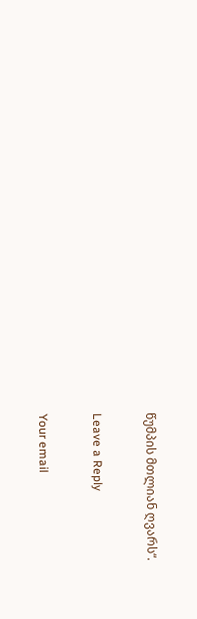წუმპის მთლიან ღვარს“.

Leave a Reply

Your email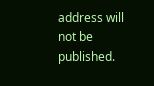address will not be published.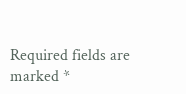Required fields are marked *